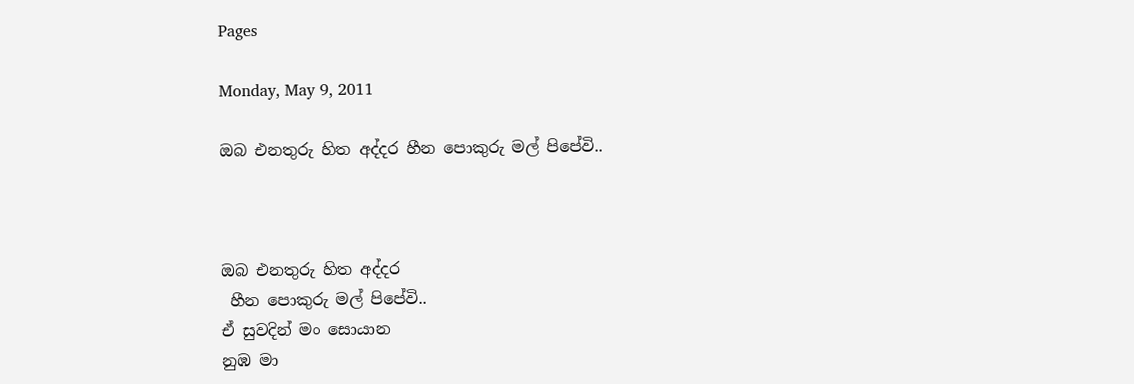Pages

Monday, May 9, 2011

ඔබ එනතුරු හිත අද්දර හීන පොකුරු මල් පිපේවි..



ඔබ එනතුරු හිත අද්දර
 හීන පොකුරු මල් පිපේවි..
ඒ සුවදින් මං සොයාන
නුඹ මා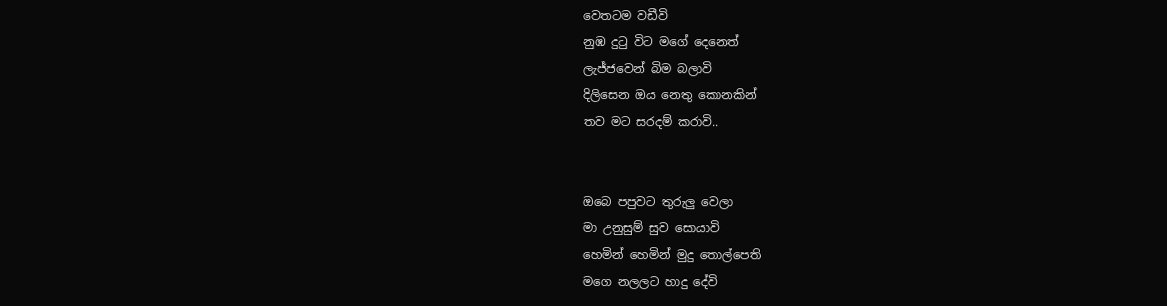වෙතටම වඩීවි
නුඹ දුටු විට මගේ දෙනෙත්
ලැජ්ජවෙන් බිම බලාවි
දිලිසෙන ඔය නෙතු කොනකින්
තව මට සරදම් කරාවි..


ඔබෙ පපුවට තුරුලු වෙලා
මා උනුසුම් සුව සොයාවි
හෙමින් හෙමින් මුදු තොල්පෙති
මගෙ නලලට හාදු දේවි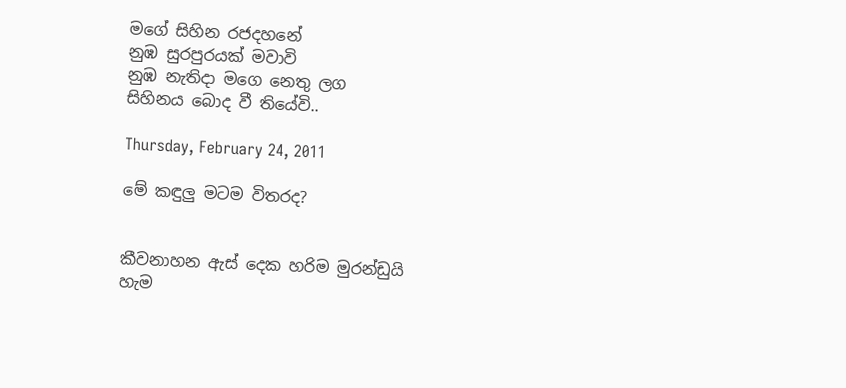මගේ සිහින රජදහනේ
නුඹ සුරපුරයක් මවාවි
නුඹ නැතිදා මගෙ නෙතු ලග
සිහිනය බොද වී තියේවි..

Thursday, February 24, 2011

මේ කඳුලු මටම විතරද?


කීවනාහන ඇස් දෙක හරිම මුරන්ඩුයි
හැම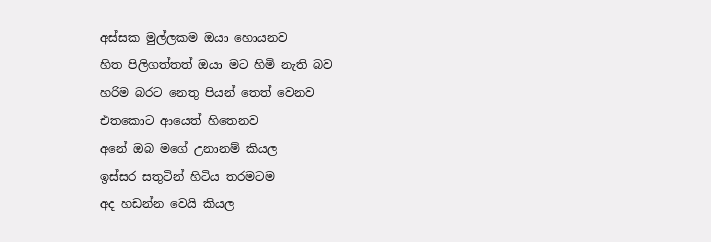අස්සක මුල්ලකම ඔයා හොයනව
හිත පිලිගත්තත් ඔයා මට හිමි නැති බව
හරිම බරට නෙතු පියන් තෙත් වෙනව
එතකොට ආයෙත් හිතෙනව
අනේ ඔබ මගේ උනානම් කියල
ඉස්සර සතුටින් හිටිය තරමටම
අද හඩන්න වෙයි කියල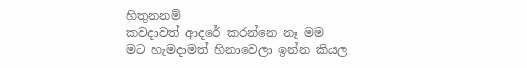හිතුනනම්
කවදාවත් ආදරේ කරන්නෙ නෑ මම
මට හැමදාමත් හිනාවෙලා ඉන්න කියල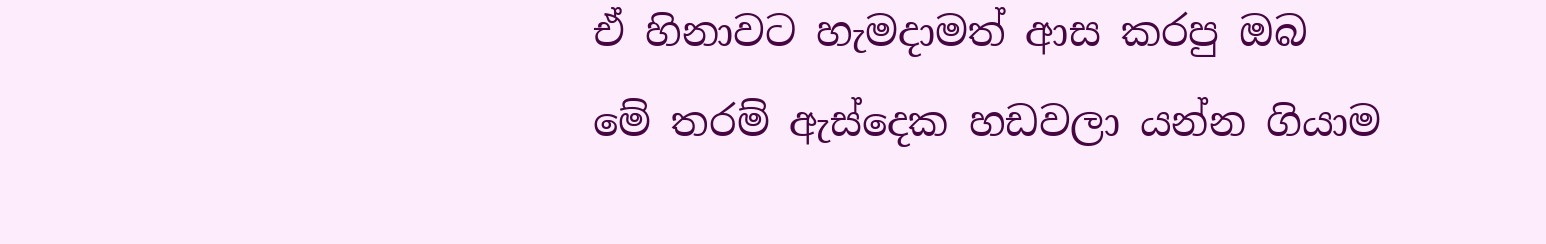ඒ හිනාවට හැමදාමත් ආස කරපු ඔබ
මේ තරම් ඇස්දෙක හඩවලා යන්න ගියාම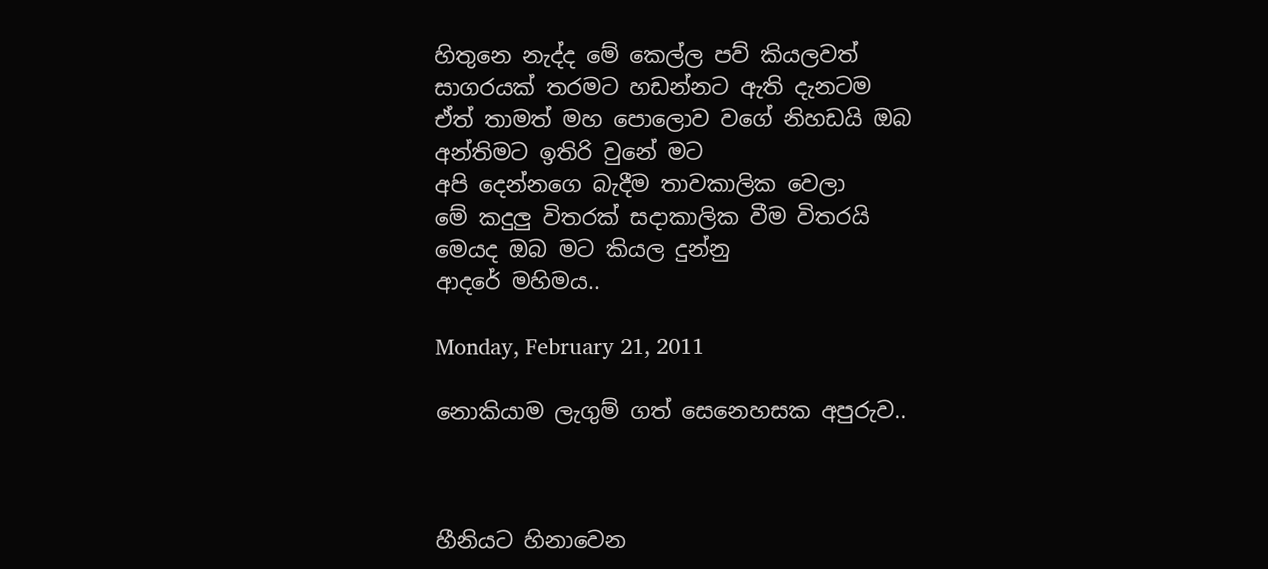හිතුනෙ නැද්ද මේ කෙල්ල පව් කියලවත්
සාගරයක් තරමට හඩන්නට ඇති දැනටම
ඒත් තාමත් මහ පොලොව වගේ නිහඩයි ඔබ
අන්තිමට ඉතිරි වුනේ මට
අපි දෙන්නගෙ බැදීම තාවකාලික වෙලා
මේ කදුලු විතරක් සදාකාලික වීම විතරයි
මෙයද ඔබ මට කියල දුන්නු
ආදරේ මහිමය..

Monday, February 21, 2011

නොකියාම ලැගුම් ගත් සෙනෙහසක අපුරුව..



හීනියට හිනාවෙන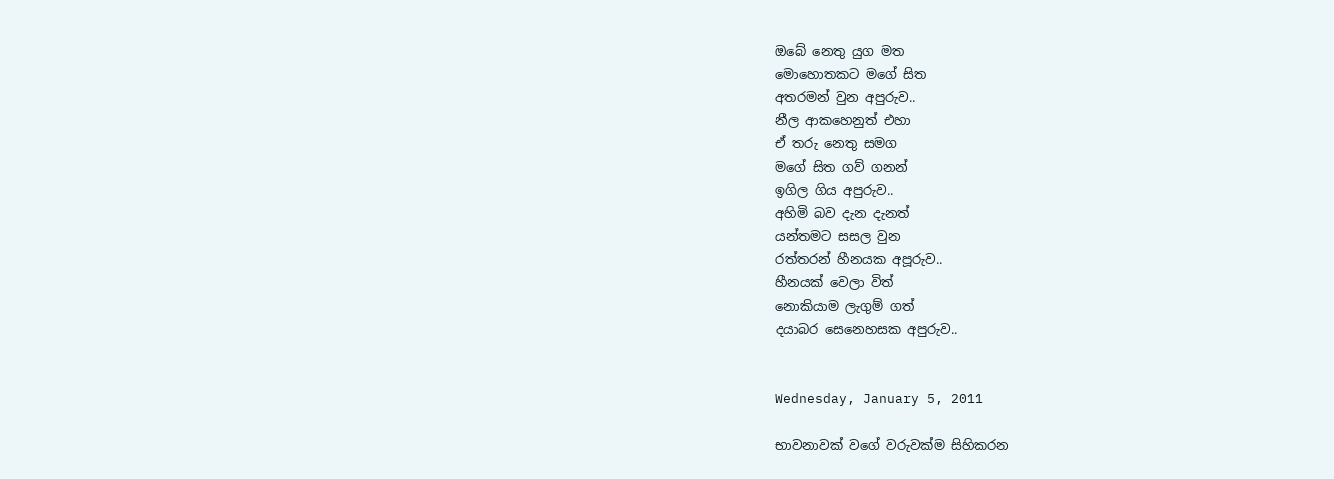ඔබේ නෙතු යුග මත
මොහොතකට මගේ සිත
අතරමන් වුන අපුරුව..
නීල ආකහෙනුත් එහා
ඒ තරු නෙතු සමග
මගේ සිත ගව් ගනන්
ඉගිල ගිය අපුරුව..
අහිමි බව දැන දැනත්
යන්තමට සසල වුන
රත්තරන් හීනයක අපූරුව..
හීනයක් වෙලා විත්
නොකියාම ලැගුම් ගත්
දයාබර සෙනෙහසක අපුරුව..


Wednesday, January 5, 2011

භාවනාවක් වගේ වරුවක්ම සිහිකරන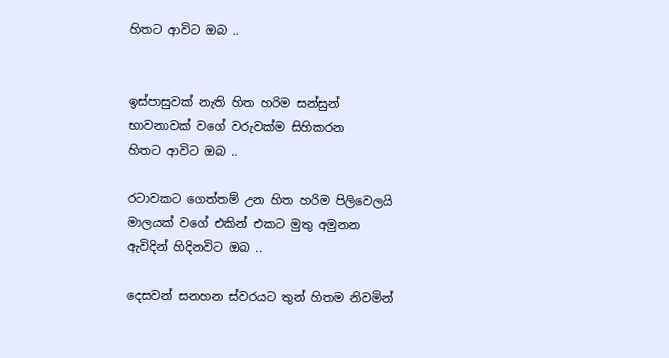හිතට ආවිට ඔබ ..


ඉස්පාසුවක් නැති හිත හරිම සන්සුන්
භාවනාවක් වගේ වරුවක්ම සිහිකරන
හිතට ආවිට ඔබ ..

රටාවකට ගෙත්තම් උන හිත හරිම පිලිවෙලයි
මාලයක් වගේ එකින් එකට මුතු අමුනන
ඇවිදින් හිදිනවිට ඔබ ..

දෙසවන් සනහන ස්වරයට තුන් හිතම නිවමින්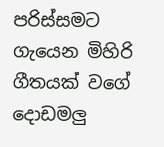පරිස්සමට ගැයෙන මිහිරි ගීතයක් වගේ
දොඩමලු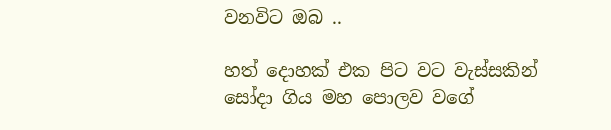වනවිට ඔබ ..

හත් දොහක් එක පිට වට වැස්සකින්
සෝදා ගිය මහ පොලව වගේ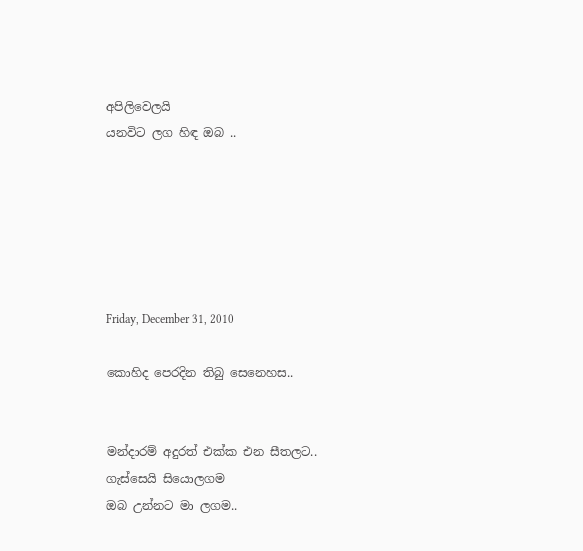අපිලිවෙලයි
යනවිට ලග හිඳ ඔබ ..






Friday, December 31, 2010

කොහිද පෙරදින තිබු සෙනෙහස..


මන්දාරම් අදුරත් එක්ක එන සීතලට..
ගැස්සෙයි සියොලගම
ඔබ උන්නට මා ලගම..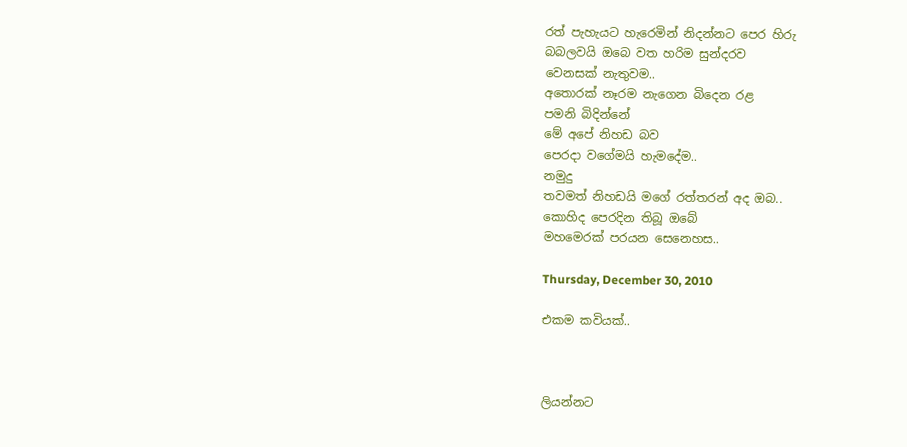රත් පැහැයට හැරෙමින් නිදන්නට පෙර හිරු
බබලවයි ඔබෙ වත හරිම සුන්දරව
වෙනසක් නැතුවම..
අතොරක් නෑරම නැගෙන බිදෙන රළ
පමනි බිදින්නේ
මේ අපේ නිහඩ බව
පෙරදා වගේමයි හැමදේම..
නමුදු
තවමත් නිහඩයි මගේ රත්තරන් අද ඔබ..
කොහිද පෙරදින තිබූ ඔබේ
මහමෙරක් පරයන සෙනෙහස..

Thursday, December 30, 2010

එකම කවියක්..



ලියන්නට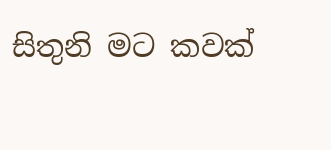සිතුනි මට කවක්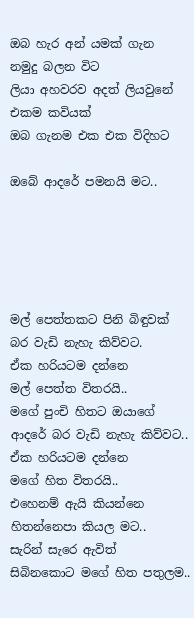ඔබ හැර අන් යමක් ගැන
නමුදු බලන විට
ලියා අහවරව අදත් ලියවුනේ
එකම කවියක්
ඔබ ගැනම එක එක විදිහට

ඔබේ ආදරේ පමනයි මට..





මල් පෙත්තකට පිනි බිඳුවක්
බර වැඩි නැහැ කිව්වට.
ඒක හරියටම දන්නෙ
මල් පෙත්ත විතරයි..
මගේ පුංචි හිතට ඔයාගේ
ආදරේ බර වැඩි නැහැ කිව්වට..
ඒක හරියටම දන්නෙ
මගේ හිත විතරයි..
එහෙනම් ඇයි කියන්නෙ
හිතන්නෙපා කියල මට..
සැරින් සැරෙ ඇවිත්
සිබිනකොට මගේ හිත පතුලම..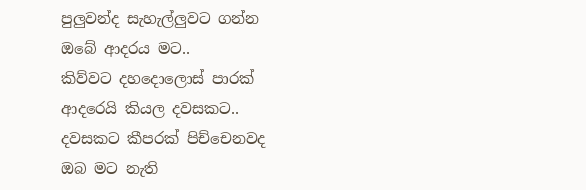පුලුවන්ද සැහැල්ලුවට ගන්න
ඔබේ ආදරය මට..
කිව්වට දහදොලොස් පාරක්
ආදරෙයි කියල දවසකට..
දවසකට කීපරක් පිච්චෙනවද
ඔබ මට නැති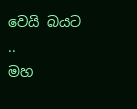වෙයි බයට ..
මහ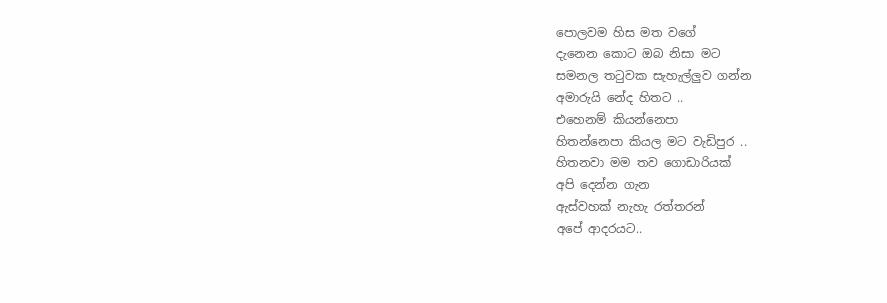පොලවම හිස මත වගේ
දැනෙන කොට ඔබ නිසා මට
සමනල තටුවක සැහැල්ලුව ගන්න
අමාරුයි නේද හිතට ..
එහෙනම් කියන්නෙපා
හිතන්නෙපා කියල මට වැඩිපුර ..
හිතනවා මම තව ගොඩාරියක්
අපි දෙන්න ගැන
ඇස්වහක් නැහැ රත්තරන්
අපේ ආදරයට..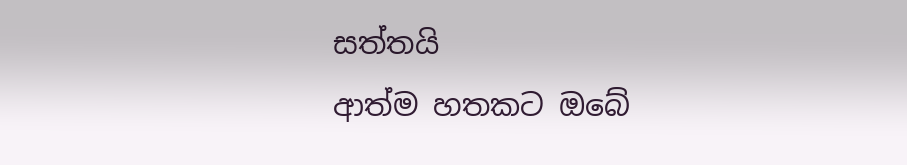සත්තයි
ආත්ම හතකට ඔබේ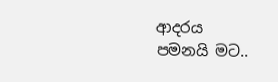ආදරය
පමනයි මට..